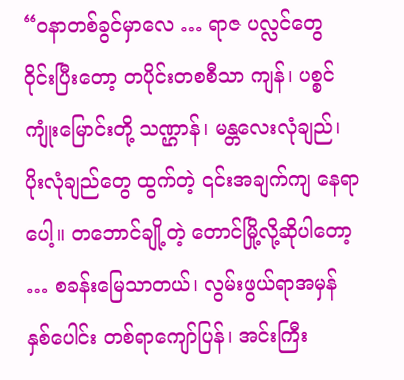“ဝနာတစ်ခွင်မှာလေ … ရာဇ ပလ္လင်တွေ ဝိုင်းပြီးတော့ တပိုင်းတစစီသာ ကျန်၊ ပစ္စင်ကျုံးမြောင်းတို့ သဏ္ဌာန်၊ မန္တလေးလုံချည်၊ ပိုးလုံချည်တွေ ထွက်တဲ့ ၎င်းအချက်ကျ နေရာပေါ့။ တဘောင်ချို့တဲ့ တောင်မြို့လို့ဆိုပါတော့ … စခန်းမြေသာတယ်၊ လွမ်းဖွယ်ရာအမှန် နှစ်ပေါင်း တစ်ရာကျော်ပြန်၊ အင်းကြီး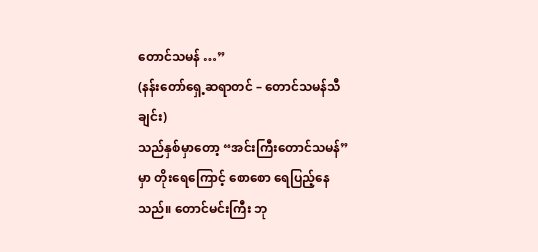တောင်သမန် …”
(နန်းတော်ရှေ့ဆရာတင် – တောင်သမန်သီချင်း)
သည်နှစ်မှာတော့ “အင်းကြီးတောင်သမန်” မှာ တိုးရေကြောင့် စောစော ရေပြည့်နေသည်။ တောင်မင်းကြီး ဘု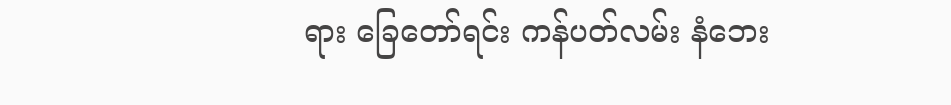ရား ခြေတော်ရင်း ကန်ပတ်လမ်း နံဘေး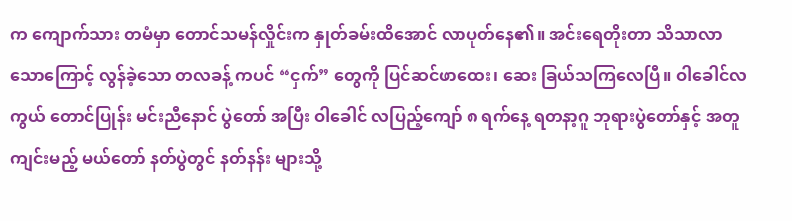က ကျောက်သား တမံမှာ တောင်သမန်လှိုင်းက နှုတ်ခမ်းထိအောင် လာပုတ်နေ၏။ အင်းရေတိုးတာ သိသာလာ သောကြောင့် လွန်ခဲ့သော တလခန့် ကပင် “ငှက်” တွေကို ပြင်ဆင်ဖာထေး၊ ဆေး ခြယ်သကြလေပြီ။ ဝါခေါင်လကွယ် တောင်ပြုန်း မင်းညီနောင် ပွဲတော် အပြီး ဝါခေါင် လပြည့်ကျော် ၈ ရက်နေ့ ရတနာ့ဂူ ဘုရားပွဲတော်နှင့် အတူ ကျင်းမည့် မယ်တော် နတ်ပွဲတွင် နတ်နန်း များသို့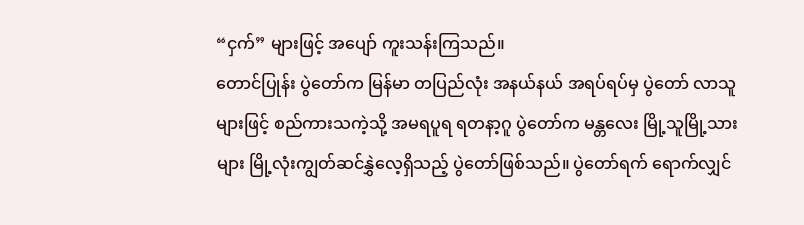“ငှက်” များဖြင့် အပျော် ကူးသန်းကြသည်။
တောင်ပြုန်း ပွဲတော်က မြန်မာ တပြည်လုံး အနယ်နယ် အရပ်ရပ်မှ ပွဲတော် လာသူများဖြင့် စည်ကားသကဲ့သို့ အမရပူရ ရတနာ့ဂူ ပွဲတော်က မန္တလေး မြို့သူမြို့သားများ မြို့လုံးကျွတ်ဆင်နွှဲလေ့ရှိသည့် ပွဲတော်ဖြစ်သည်။ ပွဲတော်ရက် ရောက်လျှင်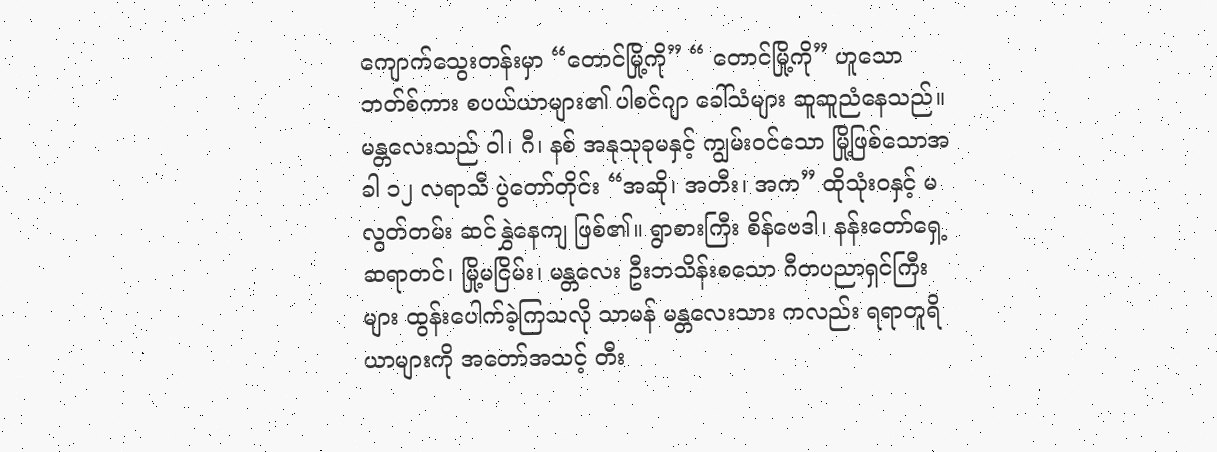ကျောက်သွေးတန်းမှာ “တောင်မြို့ကို” “ တောင်မြို့ကို” ဟူသော ဘတ်စ်ကား စပယ်ယာများ၏ ပါစင်ဂျာ ခေါ်သံများ ဆူဆူညံနေသည်။
မန္တလေးသည် ဝါ၊ ဂီ၊ နစ် အနုသုခုမနှင့် ကျွမ်းဝင်သော မြို့ဖြစ်သောအခါ ၁၂ လရာသီ ပွဲတော်တိုင်း “အဆို၊ အတီး၊ အက” ထိုသုံးဝနှင့် မလွတ်တမ်း ဆင်နွှဲနေကျ ဖြစ်၏။ ရွာစားကြီး စိန်ဗေဒါ၊ နန်းတော်ရှေ့ ဆရာတင်၊ မြို့မငြိမ်း၊ မန္တလေး ဦးဘသိန်းစသော ဂီတပညာရှင်ကြီး များ ထွန်းပေါက်ခဲ့ကြသလို သာမန် မန္တလေးသား ကလည်း ရရာတူရိယာများကို အတော်အသင့် တီး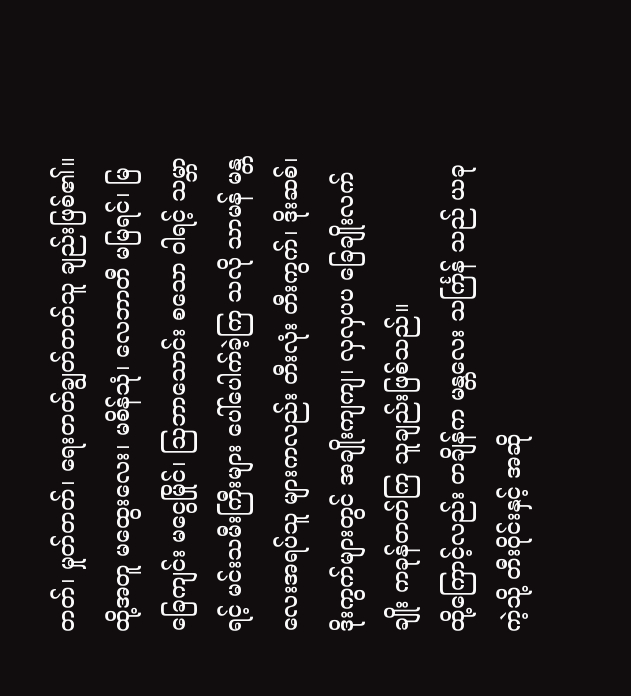တတ်၊ မှုတ်တတ်၊ ရေးတတ်ချွတ်တတ်သူ ချည်းဖြစ်၏။ ထို့အတူ မထွေးလေး၊ မစိန်သုံ၊ လေဘာတီ မမြရင်၊ မြခြေကျင်း မငွေမြိုင်၊ ဩဘာသောင်း စသော ဝါရင့် သမ္ဘာရင့် မင်းသမီးကြီးများ ပေါ်ပေါက်ခဲ့ကြ သလို သာမန် မန္တလေးအရပ်သူ များကလည်း တီးလုံး တီးကွက်၊ ဒိုးဆစ်၊ ဒိုးကွက်များတွင် အချိုးကျကျ၊ လှလှပပ ခြေချိုးလက်ချိုး ကခုန်တတ်ကြ သူချည်းဖြစ်သည်။
ထို့ကြောင့်လည်း တချိန်က မန္တလေး သင်္ကြန် သည် ယခုကဲ့သို့ တီးဝိုင်းနှင့် အဆို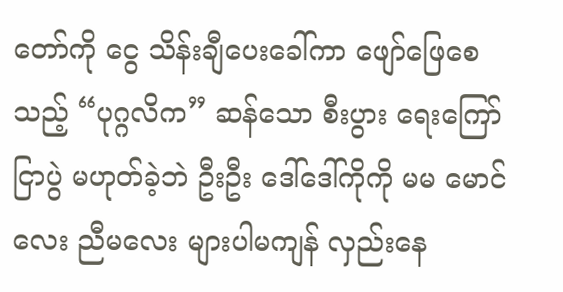တော်ကို ငွေ သိန်းချီပေးခေါ်ကာ ဖျော်ဖြေစေသည့် “ပုဂ္ဂလိက” ဆန်သော စီးပွား ရေးကြော်ငြာပွဲ မဟုတ်ခဲ့ဘဲ ဦးဦး ဒေါ်ဒေါ်ကိုကို မမ မောင်လေး ညီမလေး များပါမကျန် လှည်းနေ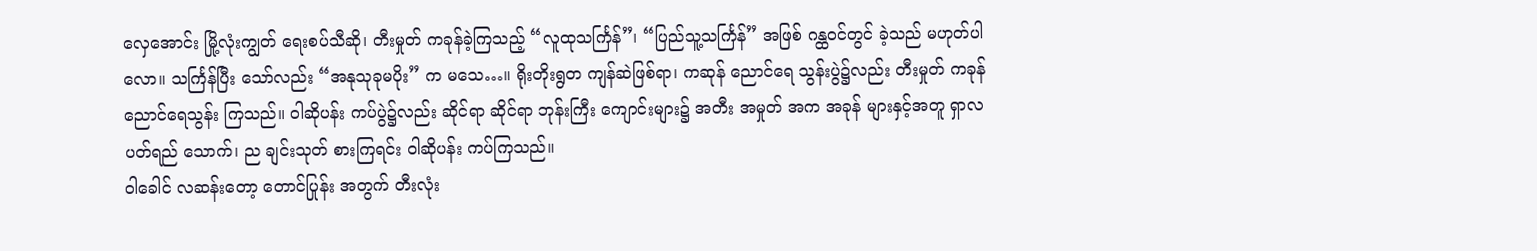လှေအောင်း မြို့လုံးကျွတ် ရေးစပ်သီဆို၊ တီးမှုတ် ကခုန်ခဲ့ကြသည့် “လူထုသင်္ကြန်”၊ “ပြည်သူ့သင်္ကြန်” အဖြစ် ဂန္ထဝင်တွင် ခဲ့သည် မဟုတ်ပါလော။ သင်္ကြန်ပြီး သော်လည်း “အနုသုခုမပိုး” က မသေ…။ ရိုးတိုးရွတ ကျန်ဆဲဖြစ်ရာ၊ ကဆုန် ညောင်ရေ သွန်းပွဲ၌လည်း တီးမှုတ် ကခုန် ညောင်ရေသွန်း ကြသည်။ ဝါဆိုပန်း ကပ်ပွဲ၌လည်း ဆိုင်ရာ ဆိုင်ရာ ဘုန်းကြီး ကျောင်းများ၌ အတီး အမှုတ် အက အခုန် များနှင့်အတူ ရှာလပတ်ရည် သောက်၊ ည ချင်းသုတ် စားကြရင်း ဝါဆိုပန်း ကပ်ကြသည်။
ဝါခေါင် လဆန်းတော့ တောင်ပြုန်း အတွက် တီးလုံး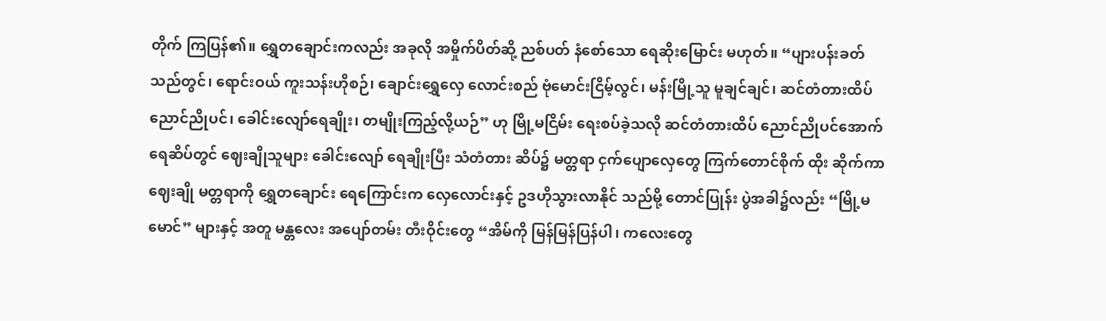တိုက် ကြပြန်၏။ ရွှေတချောင်းကလည်း အခုလို အမှိုက်ပိတ်ဆို့ ညစ်ပတ် နံစော်သော ရေဆိုးမြောင်း မဟုတ်။ “ပျားပန်းခတ် သည်တွင်၊ ရောင်းဝယ် ကူးသန်းဟိုစဉ်၊ ချောင်းရွှေလှေ လောင်းစည် ဗုံမောင်းငြိမ့်လွင်၊ မန်းမြို့သူ မူချင်ချင်၊ ဆင်တံတားထိပ် ညောင်ညိုပင်၊ ခေါင်းလျော်ရေချိုး၊ တမျိုးကြည့်လို့ယဉ်” ဟု မြို့မငြိမ်း ရေးစပ်ခဲ့သလို ဆင်တံတားထိပ် ညောင်ညိုပင်အောက် ရေဆိပ်တွင် ဈေးချိုသူများ ခေါင်းလျော် ရေချိုးပြီး သံတံတား ဆိပ်၌ မတ္တရာ ငှက်ပျောလှေတွေ ကြက်တောင်စိုက် ထိုး ဆိုက်ကာ ဈေးချို မတ္တရာကို ရွှေတချောင်း ရေကြောင်းက လှေလောင်းနှင့် ဥဒဟိုသွားလာနိုင် သည်မို့ တောင်ပြုန်း ပွဲအခါ၌လည်း “မြို့မမောင်” များနှင့် အတူ မန္တလေး အပျော်တမ်း တီးဝိုင်းတွေ “အိမ်ကို မြန်မြန်ပြန်ပါ၊ ကလေးတွေ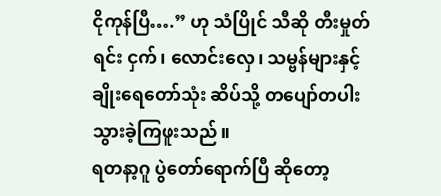ငိုကုန်ပြီ….” ဟု သံပြိုင် သီဆို တီးမှုတ်ရင်း ငှက်၊ လောင်းလှေ၊ သမ္ဗန်များနှင့် ချိုးရေတော်သုံး ဆိပ်သို့ တပျော်တပါး သွားခဲ့ကြဖူးသည်။
ရတနာ့ဂူ ပွဲတော်ရောက်ပြီ ဆိုတော့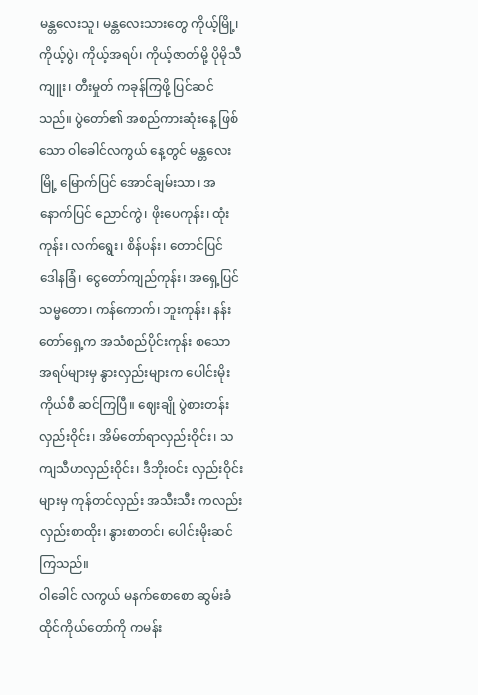မန္တလေးသူ၊ မန္တလေးသားတွေ ကိုယ့်မြို့၊ ကိုယ့်ပွဲ၊ ကိုယ့်အရပ်၊ ကိုယ့်ဇာတ်မို့ ပိုမိုသီကျူး၊ တီးမှုတ် ကခုန်ကြဖို့ ပြင်ဆင်သည်။ ပွဲတော်၏ အစည်ကားဆုံးနေ့ ဖြစ်သော ဝါခေါင်လကွယ် နေ့တွင် မန္တလေးမြို့ မြောက်ပြင် အောင်ချမ်းသာ၊ အနောက်ပြင် ညောင်ကွဲ၊ ဖိုးပေကုန်း၊ ထုံးကုန်း၊ လက်ရွေး၊ စိန်ပန်း၊ တောင်ပြင် ဒေါနခြံ၊ ငွေတော်ကျည်ကုန်း၊ အရှေ့ပြင် သမ္မတော၊ ကန်ကောက်၊ ဘူးကုန်း၊ နန်းတော်ရှေ့က အသံစည်ပိုင်းကုန်း စသော အရပ်များမှ နွားလှည်းများက ပေါင်းမိုးကိုယ်စီ ဆင်ကြပြီ။ ဈေးချို ပွဲစားတန်း လှည်းဝိုင်း၊ အိမ်တော်ရာလှည်းဝိုင်း၊ သကျသီဟလှည်းဝိုင်း၊ ဒီဘိုးဝင်း လှည်းဝိုင်းများမှ ကုန်တင်လှည်း အသီးသီး ကလည်း လှည်းစာထိုး၊ နွားစာတင်၊ ပေါင်းမိုးဆင်ကြသည်။
ဝါခေါင် လကွယ် မနက်စောစော ဆွမ်းခံ ထိုင်ကိုယ်တော်ကို ကမန်း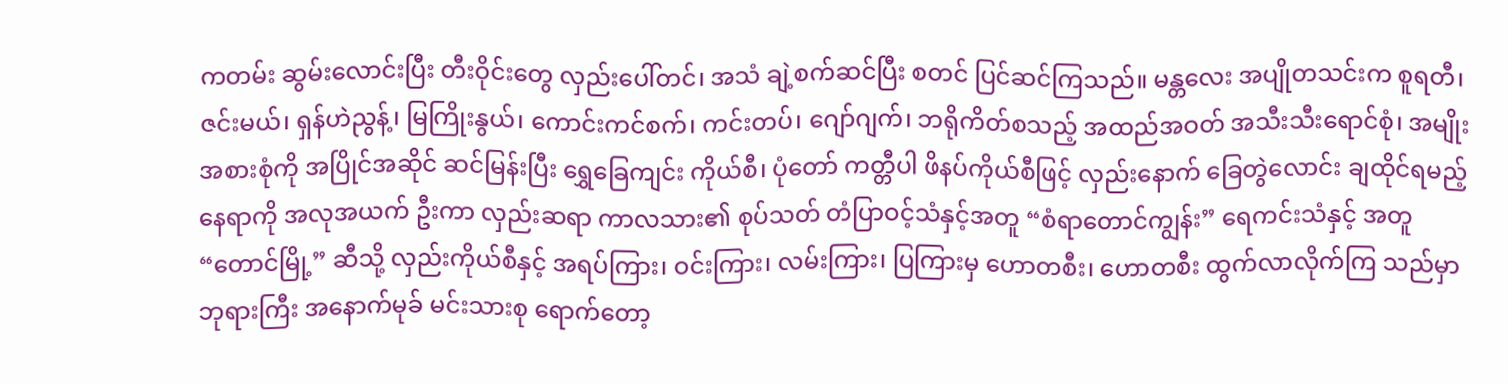ကတမ်း ဆွမ်းလောင်းပြီး တီးဝိုင်းတွေ လှည်းပေါ်တင်၊ အသံ ချဲ့စက်ဆင်ပြီး စတင် ပြင်ဆင်ကြသည်။ မန္တလေး အပျိုတသင်းက စူရတီ၊ ဇင်းမယ်၊ ရှန်ဟဲညွန့်၊ မြကြိုးနွယ်၊ ကောင်းကင်စက်၊ ကင်းတပ်၊ ဂျော်ဂျက်၊ ဘရိုကိတ်စသည့် အထည်အဝတ် အသီးသီးရောင်စုံ၊ အမျိုးအစားစုံကို အပြိုင်အဆိုင် ဆင်မြန်းပြီး ရွှေခြေကျင်း ကိုယ်စီ၊ ပုံတော် ကတ္တီပါ ဖိနပ်ကိုယ်စီဖြင့် လှည်းနောက် ခြေတွဲလောင်း ချထိုင်ရမည့် နေရာကို အလုအယက် ဦးကာ လှည်းဆရာ ကာလသား၏ စုပ်သတ် တံပြာဝင့်သံနှင့်အတူ “စံရာတောင်ကျွန်း” ရေကင်းသံနှင့် အတူ “တောင်မြို့” ဆီသို့ လှည်းကိုယ်စီနှင့် အရပ်ကြား၊ ဝင်းကြား၊ လမ်းကြား၊ ပြကြားမှ ဟောတစီး၊ ဟောတစီး ထွက်လာလိုက်ကြ သည်မှာ ဘုရားကြီး အနောက်မုခ် မင်းသားစု ရောက်တော့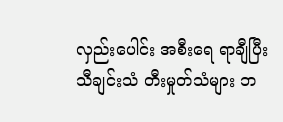လှည်းပေါင်း အစီးရေ ရာချီပြီး သီချင်းသံ တီးမှုတ်သံများ ဘ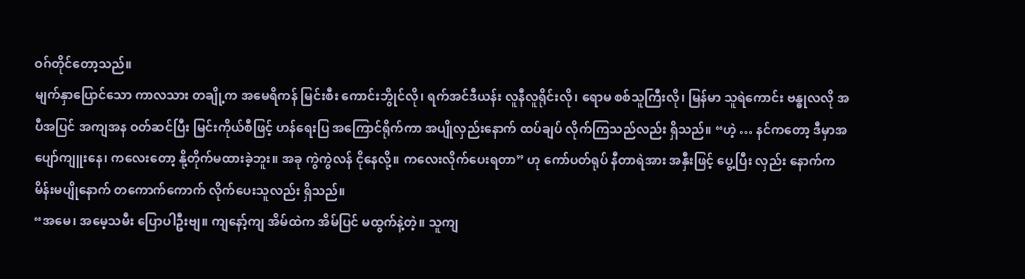ဝဂ်တိုင်တော့သည်။
မျက်နှာပြောင်သော ကာလသား တချို့က အမေရိကန် မြင်းစီး ကောင်းဘွိုင်လို၊ ရက်အင်ဒီယန်း လူနီလူရိုင်းလို၊ ရောမ စစ်သူကြီးလို၊ မြန်မာ သူရဲကောင်း ဗန္ဓုလလို အပီအပြင် အကျအန ဝတ်ဆင်ပြီး မြင်းကိုယ်စီဖြင့် ဟန်ရေးပြ အကြောင်ရိုက်ကာ အပျိုလှည်းနောက် ထပ်ချပ် လိုက်ကြသည်လည်း ရှိသည်။ “ဟဲ့ … နင်ကတော့ ဒီမှာအပျော်ကျူးနေ၊ ကလေးတော့ နို့တိုက်မထားခဲ့ဘူး။ အခု ကွဲကွဲလန် ငိုနေလို့။ ကလေးလိုက်ပေးရတာ” ဟု ကော်ပတ်ရုပ် နီတာရဲအား အနှီးဖြင့် ပွေ့ပြီး လှည်း နောက်က မိန်းမပျိုနောက် တကောက်ကောက် လိုက်ပေးသူလည်း ရှိသည်။
“အမေ၊ အမေ့သမီး ပြောပါဦးဗျ။ ကျနော့်ကျ အိမ်ထဲက အိမ်ပြင် မထွက်နဲ့တဲ့။ သူကျ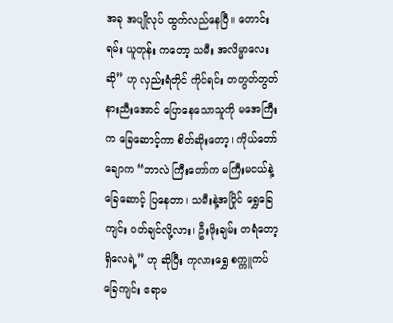အခု အပျိုလုပ် ထွက်လည်နေပြီ။ တောင်းရမ်း ယူတုန်း ကတော့ သမီး အလိမ္မာလေးဆို” ဟု လှည်းရံတိုင် ကိုင်ရင်း တတွတ်တွတ် နားညီးအောင် ပြောနေသောသူကို မအေကြီးက ခြေဆောင့်ကာ စိတ်ဆိုးတော့၊ ကိုယ်တော်ချောက “ဘာလဲ ကြီးတော်က မကြီးမငယ်နဲ့ ခြေဆောင့် ပြနေတာ၊ သမီးနဲ့အပြိုင် ရွှေခြေကျင်း ဝတ်ချင်လို့လား၊ ဦးဖိုးချမ်း တရံတော့ရှိလေရဲ့” ဟု ဆိုပြီး ကုလားရွှေ စက္ကူကပ် ခြေကျင်း ဧရာမ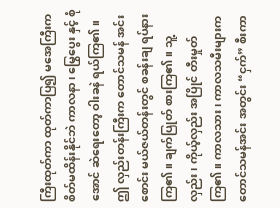ကြီးထုတ်ကာ ထုတ်ကာပြ၍ မအေကြီးက စိတ်မထိန်းနိုင်ဘဲ ကာလနာ၊ မြွေပွေး နှင့် စုံအောင် ဆဲရေးတော့ ဝါးခနဲ ရယ်ကြ၏။
ဤ လှည်းတန်းကြီးက တောင်သမန် အင်းစောင်း မယ်ဇယ်တန်းတွင် စခန်းချ ရပ်နားကြ၏။ ချက်ပြုတ် စားကြ၏။ သူ့လှည်း၊ ကိုယ့်လှည်း အပြိုင် တီးမှုတ်ကြ၏။ ကာလသား၊ ကာလသမီးများက တောင်သမန်အင်း အတွင်း “ငှက်” စီးကာ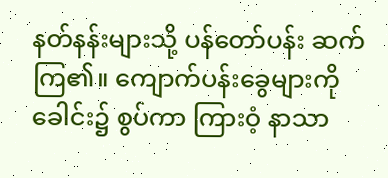နတ်နန်းများသို့ ပန်တော်ပန်း ဆက်ကြ၏။ ကျောက်ပန်းခွေများကို ခေါင်း၌ စွပ်ကာ ကြားဝံ့ နာသာ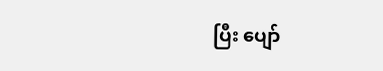ပြီး ပျော်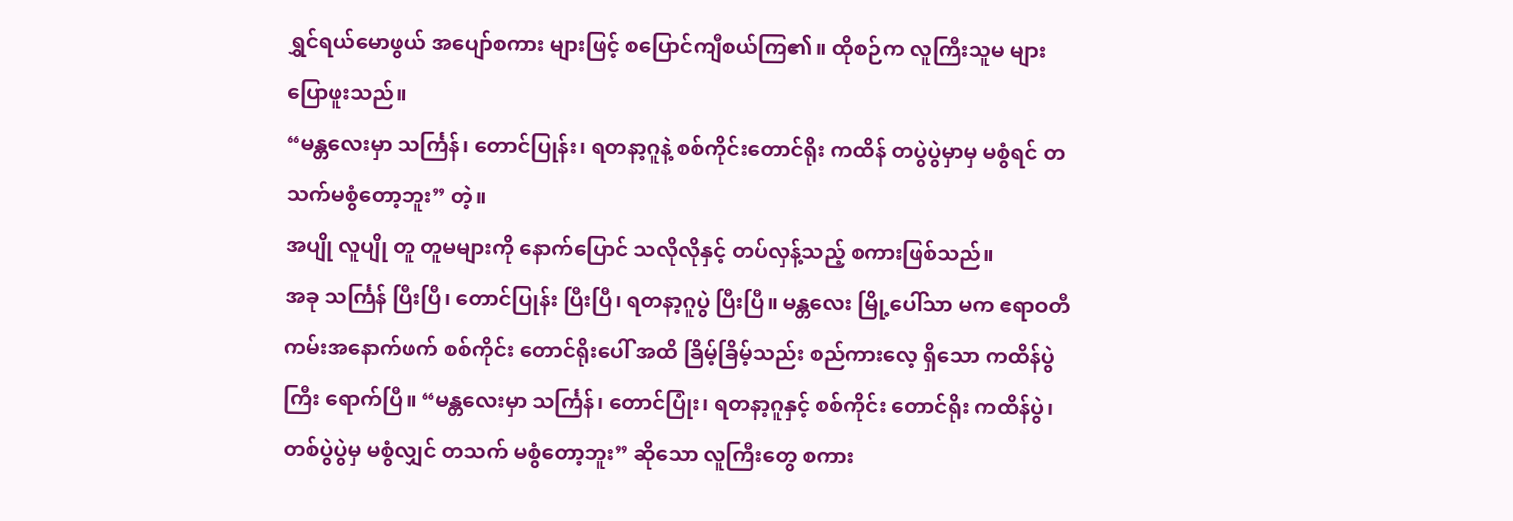ရွှင်ရယ်မောဖွယ် အပျော်စကား များဖြင့် စပြောင်ကျီစယ်ကြ၏။ ထိုစဉ်က လူကြီးသူမ များပြောဖူးသည်။
“မန္တလေးမှာ သင်္ကြန်၊ တောင်ပြုန်း၊ ရတနာ့ဂူနဲ့ စစ်ကိုင်းတောင်ရိုး ကထိန် တပွဲပွဲမှာမှ မစွံရင် တသက်မစွံတော့ဘူး” တဲ့။
အပျို လူပျို တူ တူမများကို နောက်ပြောင် သလိုလိုနှင့် တပ်လှန့်သည့် စကားဖြစ်သည်။
အခု သင်္ကြန် ပြီးပြီ၊ တောင်ပြုန်း ပြီးပြီ၊ ရတနာ့ဂူပွဲ ပြီးပြီ။ မန္တလေး မြို့ပေါ်သာ မက ဧရာဝတီ ကမ်းအနောက်ဖက် စစ်ကိုင်း တောင်ရိုးပေါ် အထိ ခြိမ့်ခြိမ့်သည်း စည်ကားလေ့ ရှိသော ကထိန်ပွဲကြီး ရောက်ပြီ။ “မန္တလေးမှာ သင်္ကြန်၊ တောင်ပြုံး၊ ရတနာ့ဂူနှင့် စစ်ကိုင်း တောင်ရိုး ကထိန်ပွဲ၊ တစ်ပွဲပွဲမှ မစွံလျှင် တသက် မစွံတော့ဘူး” ဆိုသော လူကြီးတွေ စကား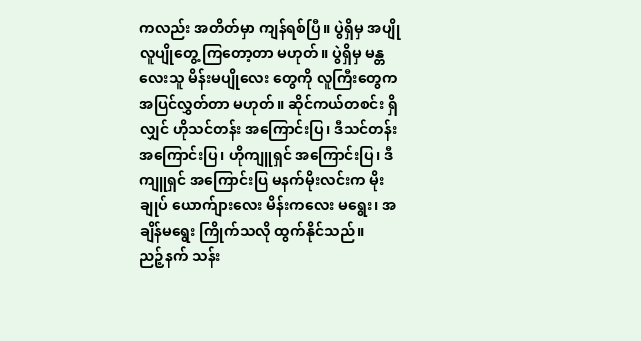ကလည်း အတိတ်မှာ ကျန်ရစ်ပြီ။ ပွဲရှိမှ အပျို လူပျိုတွေ့ ကြတော့တာ မဟုတ်။ ပွဲရှိမှ မန္တလေးသူ မိန်းမပျိုလေး တွေကို လူကြီးတွေက အပြင်လွှတ်တာ မဟုတ်။ ဆိုင်ကယ်တစင်း ရှိလျှင် ဟိုသင်တန်း အကြောင်းပြ၊ ဒီသင်တန်း အကြောင်းပြ၊ ဟိုကျူရှင် အကြောင်းပြ၊ ဒီကျူရှင် အကြောင်းပြ မနက်မိုးလင်းက မိုးချုပ် ယောက်ျားလေး မိန်းကလေး မရွေး၊ အချိန်မရွေး ကြိုက်သလို ထွက်နိုင်သည်။
ညဉ့်နက် သန်း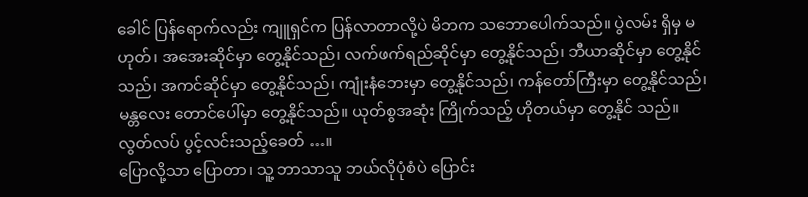ခေါင် ပြန်ရောက်လည်း ကျူရှင်က ပြန်လာတာလို့ပဲ မိဘက သဘောပေါက်သည်။ ပွဲလမ်း ရှိမှ မဟုတ်၊ အအေးဆိုင်မှာ တွေ့နိုင်သည်၊ လက်ဖက်ရည်ဆိုင်မှာ တွေ့နိုင်သည်၊ ဘီယာဆိုင်မှာ တွေ့နိုင်သည်၊ အကင်ဆိုင်မှာ တွေ့နိုင်သည်၊ ကျုံးနံဘေးမှာ တွေ့နိုင်သည်၊ ကန်တော်ကြီးမှာ တွေ့နိုင်သည်၊ မန္တလေး တောင်ပေါ်မှာ တွေ့နိုင်သည်။ ယုတ်စွအဆုံး ကြိုက်သည့် ဟိုတယ်မှာ တွေ့နိုင် သည်။ လွတ်လပ် ပွင့်လင်းသည့်ခေတ် …။
ပြောလို့သာ ပြောတာ၊ သူ့ ဘာသာသူ ဘယ်လိုပုံစံပဲ ပြောင်း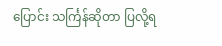ပြောင်း သင်္ကြန်ဆိုတာ ပြလို့ရ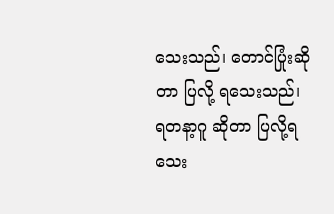သေးသည်၊ တောင်ပြုံးဆိုတာ ပြလို့ ရသေးသည်၊ ရတနာ့ဂူ ဆိုတာ ပြလို့ရသေး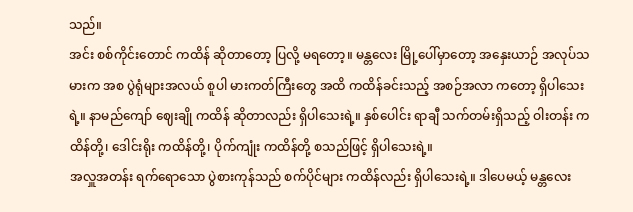သည်။
အင်း စစ်ကိုင်းတောင် ကထိန် ဆိုတာတော့ ပြလို့ မရတော့။ မန္တလေး မြို့ပေါ်မှာတော့ အနှေးယာဉ် အလုပ်သမားက အစ ပွဲရုံများအလယ် စူပါ မားကတ်ကြီးတွေ အထိ ကထိန်ခင်းသည့် အစဉ်အလာ ကတော့ ရှိပါသေးရဲ့။ နာမည်ကျော် ဈေးချို ကထိန် ဆိုတာလည်း ရှိပါသေးရဲ့။ နှစ်ပေါင်း ရာချီ သက်တမ်းရှိသည့် ဝါးတန်း ကထိန်တို့၊ ဒေါင်းရိုး ကထိန်တို့၊ ပိုက်ကျုံး ကထိန်တို့ စသည်ဖြင့် ရှိပါသေးရဲ့။
အလှူအတန်း ရက်ရောသော ပွဲစားကုန်သည် စက်ပိုင်များ ကထိန်လည်း ရှိပါသေးရဲ့။ ဒါပေမယ့် မန္တလေး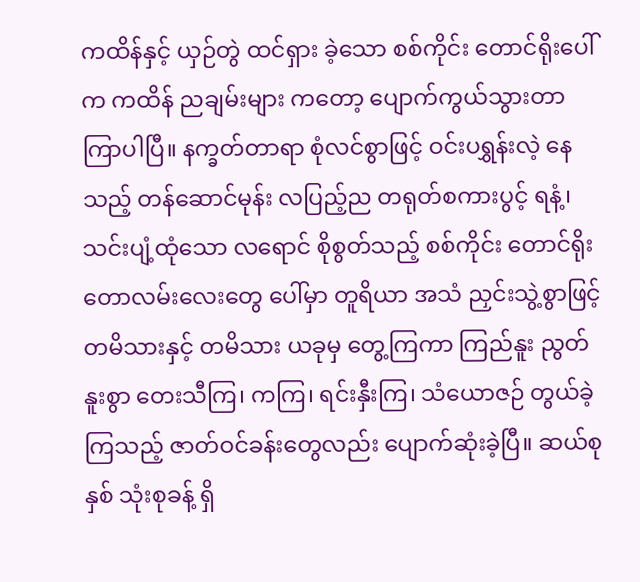ကထိန်နှင့် ယှဉ်တွဲ ထင်ရှား ခဲ့သော စစ်ကိုင်း တောင်ရိုးပေါ်က ကထိန် ညချမ်းများ ကတော့ ပျောက်ကွယ်သွားတာ ကြာပါပြီ။ နက္ခတ်တာရာ စုံလင်စွာဖြင့် ဝင်းပရွှန်းလဲ့ နေသည့် တန်ဆောင်မုန်း လပြည့်ည တရုတ်စကားပွင့် ရနံ့၊ သင်းပျံ့ထုံသော လရောင် စိုစွတ်သည့် စစ်ကိုင်း တောင်ရိုး တောလမ်းလေးတွေ ပေါ်မှာ တူရိယာ အသံ ညှင်းသွဲ့စွာဖြင့် တမိသားနှင့် တမိသား ယခုမှ တွေ့ကြကာ ကြည်နူး ညွတ်နူးစွာ တေးသီကြ၊ ကကြ၊ ရင်းနှီးကြ၊ သံယောဇဉ် တွယ်ခဲ့ကြသည့် ဇာတ်ဝင်ခန်းတွေလည်း ပျောက်ဆုံးခဲ့ပြီ။ ဆယ်စုနှစ် သုံးစုခန့် ရှိ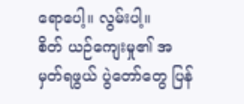ရောပေါ့။ လွမ်းပါ့။
စိတ် ယဉ်ကျေးမှု၏ အမှတ်ရဖွယ် ပွဲတော်တွေ ပြန်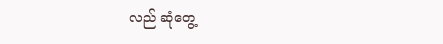လည် ဆုံတွေ့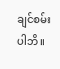ချင်စမ်း ပါဘိ။